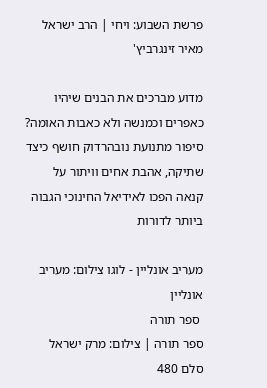פרשת השבוע: ויחי | הרב ישראל מאיר זינגרביץ'

מדוע מברכים את הבנים שיהיו כאפרים וכמנשה ולא כאבות האומה? סיפור מתנועת נובהרדוק חושף כיצד שתיקה, אהבת אחים וויתור על קנאה הפכו לאידיאל החינוכי הגבוה ביותר לדורות

מעריב אונליין - לוגו צילום: מעריב אונליין
 ספר תורה
ספר תורה | צילום: מרק ישראל סלם 480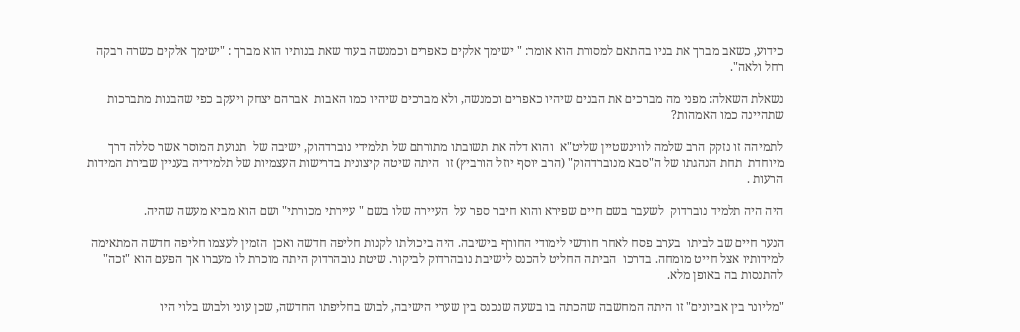כידוע, כשאב מברך את בניו בהתאם למסורת הוא אומר: " ישימך אלקים כאפרים וכמנשה בעוד שאת בנותיו הוא מברך : "ישימך אלקים כשרה רבקה רחל ולאה".

נשאלת השאלה: מפני מה מברכים את הבנים שיהיו כאפרים וכמנשה, ולא מברכים שיהיו כמו האבות  אברהם יצחק ויעקב כפי שהבנות מתברכות שתהיינה כמו האמהות?

לתמיהה זו נזקק הרב שלמה לווינשטיין שליט"א  והוא דלה את תשובתו מתורתם של תלמידי נוברדהוק, ישיבה של  תנועת המוסר אשר סללה דרך מיוחדת  תחת הנהגתו של ה"סבא מנוברדהוק" (הרב יוסף יוזל הורביץ) זו  היתה שיטה קיצונית בדרישות העצמיות של תלמידיה בעניין שבירת המידות הרעות .

היה היה תלמיד נוברדוק  לשעבר בשם חיים שפירא והוא חיבר ספר על  העיירה שלו בשם " עיירתי מכורתי" ושם הוא מביא מעשה שהיה.

הנער חיים שב לביתו  בערב פסח לאחר חודשי לימודי החורף בישיבה. היה ביכולתו לקנות חליפה חדשה ואכן  הזמין לעצמו חליפה חדשה המתאימה למידותיו אצל חייט מומחה. בדרכו  הביתה החליט להכנס לישיבת נובהרדוק לביקור. שיטת נובהרדוק היתה מוכרת לו מעברו אך הפעם הוא "זכה" להתנסות בה באופן מלא.

"מליונר בין אביונים" זו היתה המחשבה שהכתה בו בשעה שנכנס בין שערי הישיבה, לבוש בחליפתו החדשה, שכן עוני ולבוש בלוי היו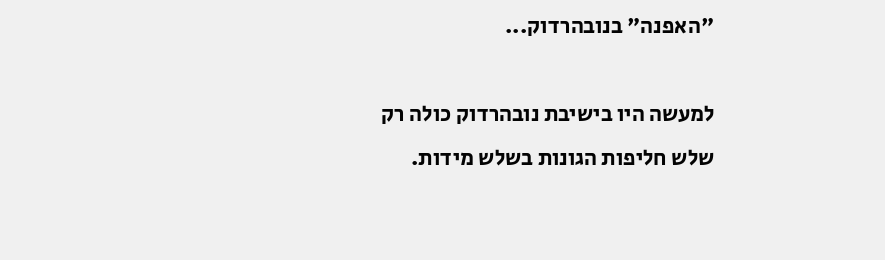"האפנה" בנובהרדוק...

למעשה היו בישיבת נובהרדוק כולה רק שלש חליפות הגונות בשלש מידות.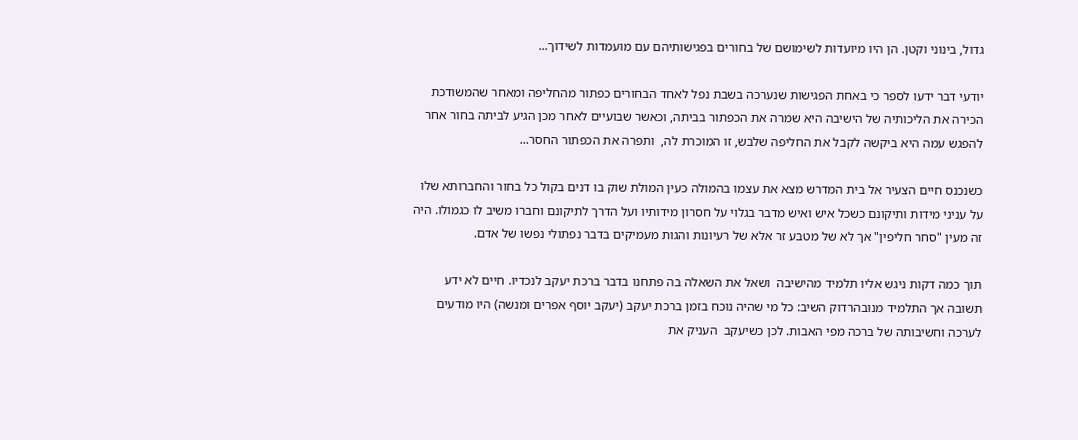גדול, בינוני וקטן. הן היו מיועדות לשימושם של בחורים בפגישותיהם עם מועמדות לשידוך...

יודעי דבר ידעו לספר כי באחת הפגישות שנערכה בשבת נפל לאחד הבחורים כפתור מהחליפה ומאחר שהמשודכת הכירה את הליכותיה של הישיבה היא שמרה את הכפתור בביתה, וכאשר שבועיים לאחר מכן הגיע לביתה בחור אחר להפגש עמה היא ביקשה לקבל את החליפה שלבש, זו המוכרת לה,  ותפרה את הכפתור החסר...

כשנכנס חיים הצעיר אל בית המדרש מצא את עצמו בהמולה כעין המולת שוק בו דנים בקול כל בחור והחברותא שלו על עניני מידות ותיקונם כשכל איש ואיש מדבר בגלוי על חסרון מידותיו ועל הדרך לתיקונם וחברו משיב לו כגמולו. היה זה מעין "סחר חליפין" אך לא של מטבע זר אלא של רעיונות והגות מעמיקים בדבר נפתולי נפשו של אדם.

תוך כמה דקות ניגש אליו תלמיד מהישיבה  ושאל את השאלה בה פתחנו בדבר ברכת יעקב לנכדיו. חיים לא ידע תשובה אך התלמיד מנובהרדוק השיב: כל מי שהיה נוכח בזמן ברכת יעקב (יעקב יוסף אפרים ומנשה) היו מודעים לערכה וחשיבותה של ברכה מפי האבות. לכן כשיעקב  העניק את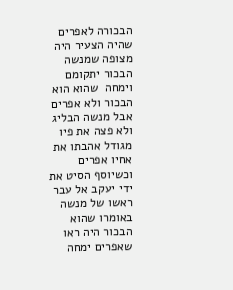הבכורה לאפרים שהיה הצעיר היה מצופה שמנשה הבכור יתקומם וימחה  שהוא הוא הבכור ולא אפרים אבל מנשה הבליג ולא פצה את פיו מגודל אהבתו את אחיו אפרים  וכשיוסף הסיט את ידי יעקב אל עבר ראשו של מנשה באומרו שהוא הבכור היה ראו שאפרים ימחה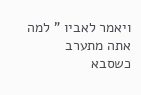ויאמר לאביו " למה אתה מתערב כשסבא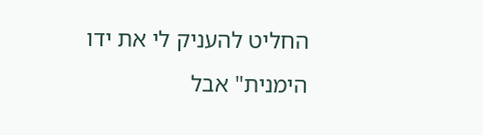החליט להעניק לי את ידו הימנית" אבל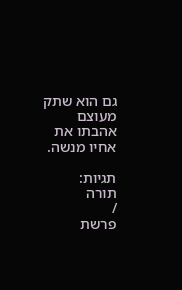גם הוא שתק מעוצם אהבתו את אחיו מנשה.

תגיות:
תורה
/
פרשת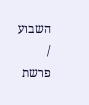השבוע
/
פרשת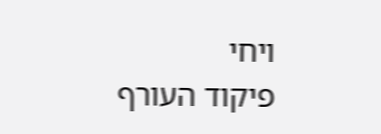ויחי
פיקוד העורף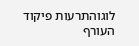לוגוהתרעות פיקוד העורף